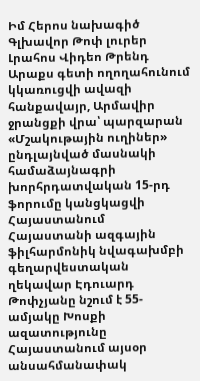Իմ Հերոս նախագիծ
Գլխավոր Թոփ լուրեր Լրահոս Վիդեո Թրենդ
Արաքս գետի ողողահունում կկառուցվի ավազի հանքավայր, Արմավիր ջրանցքի վրա՝ պարզարան «Մշակութային ուղիներ» ընդլայնված մասնակի համաձայնագրի խորհրդատվական 15-րդ ֆորումը կանցկացվի Հայաստանում Հայաստանի ազգային ֆիլհարմոնիկ նվագախմբի գեղարվեստական ղեկավար Էդուարդ Թոփչյանը նշում է 55-ամյակը Խոսքի ազատությունը Հայաստանում այսօր անսահմանափակ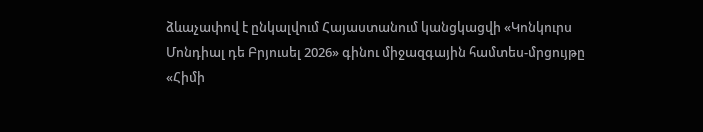ձևաչափով է ընկալվում Հայաստանում կանցկացվի «Կոնկուրս Մոնդիալ դե Բրյուսել 2026» գինու միջազգային համտես-մրցույթը «Հիմի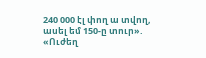240 000 էլ փող ա տվող, ասել եմ 150-ը տուր». «Ուժեղ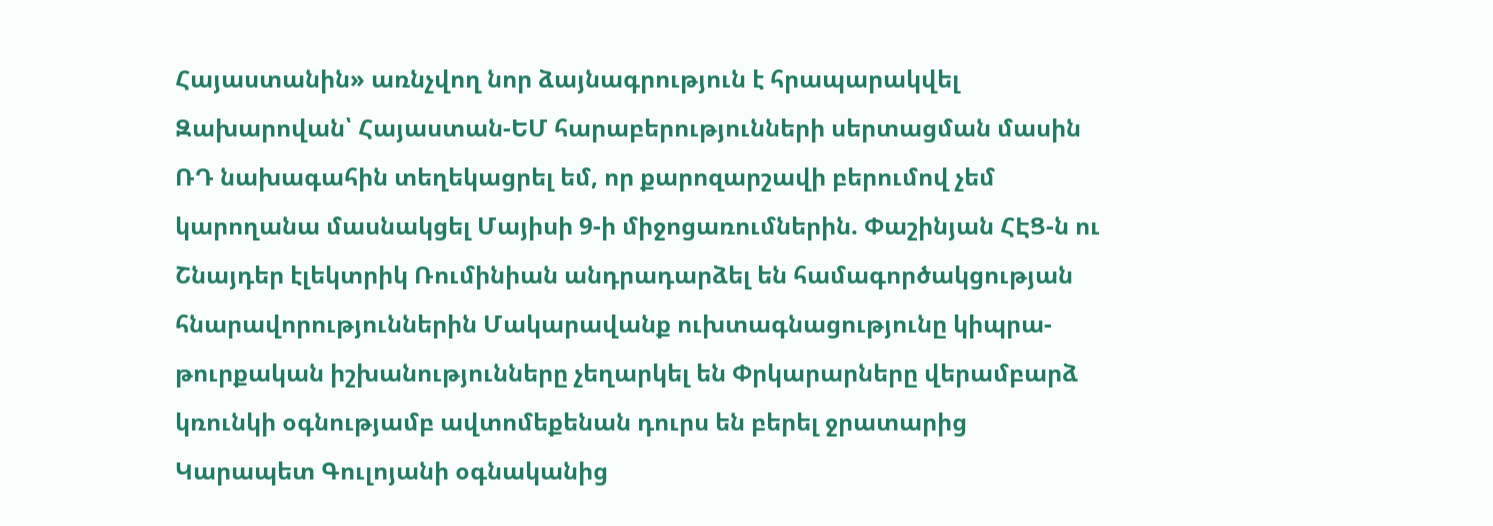Հայաստանին» առնչվող նոր ձայնագրություն է հրապարակվել Զախարովան՝ Հայաստան-ԵՄ հարաբերությունների սերտացման մասին ՌԴ նախագահին տեղեկացրել եմ, որ քարոզարշավի բերումով չեմ կարողանա մասնակցել Մայիսի 9-ի միջոցառումներին. Փաշինյան ՀԷՑ-ն ու Շնայդեր էլեկտրիկ Ռումինիան անդրադարձել են համագործակցության հնարավորություններին Մակարավանք ուխտագնացությունը կիպրա-թուրքական իշխանությունները չեղարկել են Փրկարարները վերամբարձ կռունկի օգնությամբ ավտոմեքենան դուրս են բերել ջրատարից Կարապետ Գուլոյանի օգնականից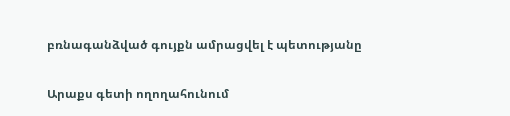բռնագանձված գույքն ամրացվել է պետությանը

Արաքս գետի ողողահունում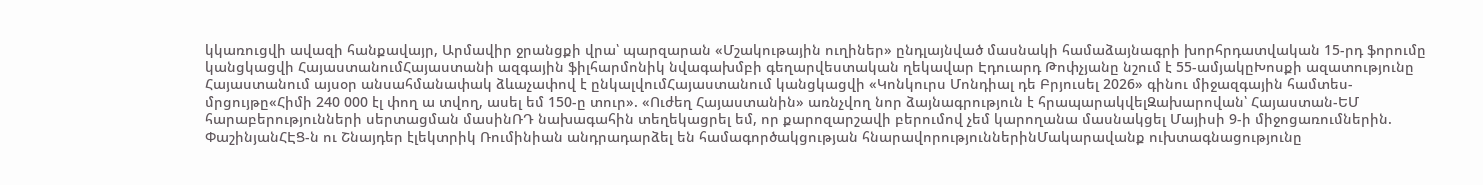կկառուցվի ավազի հանքավայր, Արմավիր ջրանցքի վրա՝ պարզարան «Մշակութային ուղիներ» ընդլայնված մասնակի համաձայնագրի խորհրդատվական 15-րդ ֆորումը կանցկացվի ՀայաստանումՀայաստանի ազգային ֆիլհարմոնիկ նվագախմբի գեղարվեստական ղեկավար Էդուարդ Թոփչյանը նշում է 55-ամյակըԽոսքի ազատությունը Հայաստանում այսօր անսահմանափակ ձևաչափով է ընկալվումՀայաստանում կանցկացվի «Կոնկուրս Մոնդիալ դե Բրյուսել 2026» գինու միջազգային համտես-մրցույթը«Հիմի 240 000 էլ փող ա տվող, ասել եմ 150-ը տուր». «Ուժեղ Հայաստանին» առնչվող նոր ձայնագրություն է հրապարակվելԶախարովան՝ Հայաստան-ԵՄ հարաբերությունների սերտացման մասինՌԴ նախագահին տեղեկացրել եմ, որ քարոզարշավի բերումով չեմ կարողանա մասնակցել Մայիսի 9-ի միջոցառումներին. ՓաշինյանՀԷՑ-ն ու Շնայդեր էլեկտրիկ Ռումինիան անդրադարձել են համագործակցության հնարավորություններինՄակարավանք ուխտագնացությունը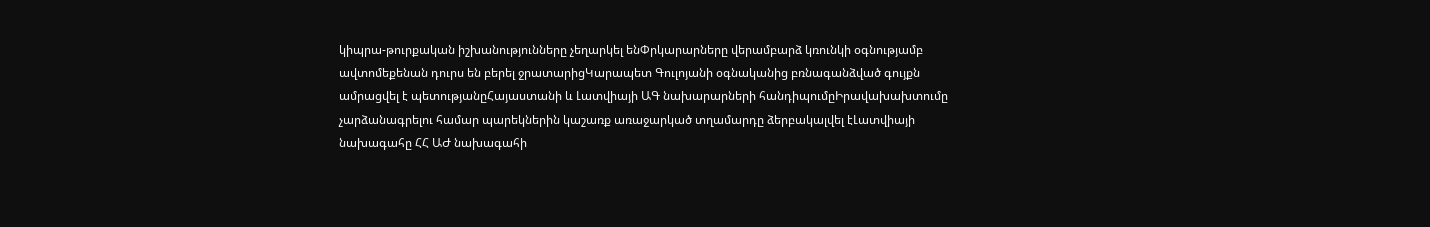կիպրա-թուրքական իշխանությունները չեղարկել ենՓրկարարները վերամբարձ կռունկի օգնությամբ ավտոմեքենան դուրս են բերել ջրատարիցԿարապետ Գուլոյանի օգնականից բռնագանձված գույքն ամրացվել է պետությանըՀայաստանի և Լատվիայի ԱԳ նախարարների հանդիպումըԻրավախախտումը չարձանագրելու համար պարեկներին կաշառք առաջարկած տղամարդը ձերբակալվել էԼատվիայի նախագահը ՀՀ ԱԺ նախագահի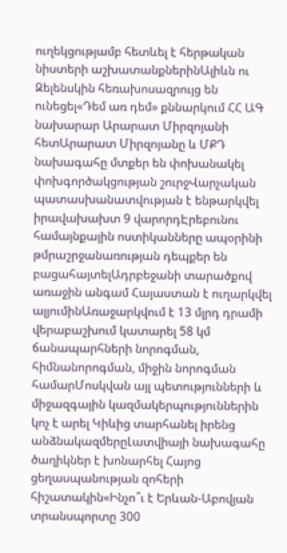ուղեկցությամբ հետևել է հերթական նիստերի աշխատանքներինԱլիևն ու Զելենսկին հեռախոսազրույց են ունեցել«Դեմ առ դեմ» քննարկում ՀՀ ԱԳ նախարար Արարատ Միրզոյանի հետԱրարատ Միրզոյանը և ՄՔԴ նախագահը մտքեր են փոխանակել փոխգործակցության շուրջՎարչական պատասխանատվության է ենթարկվել իրավախախտ 9 վարորդԷրեբունու համայնքային ոստիկանները ապօրինի թմրաշրջանառության դեպքեր են բացահայտելԱդրբեջանի տարածքով առաջին անգամ Հայաստան է ուղարկվել ալյումինԱռաջարկվում է 13 մլրդ դրամի վերաբաշխում կատարել 58 կմ ճանապարհների նորոգման, հիմնանորոգման, միջին նորոգման համարՄոսկվան այլ պետությունների և միջազգային կազմակերպություններին կոչ է արել Կիևից տարհանել իրենց անձնակազմերըԼատվիայի նախագահը ծաղիկներ է խոնարհել Հայոց ցեղասպանության զոհերի հիշատակին«Ինչո՞ւ է Երևան-Աբովյան տրանսպորտը 300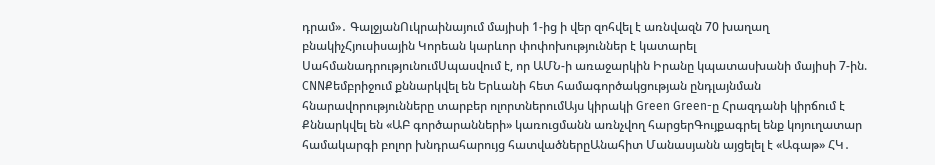դրամ»․ ԳալջյանՈւկրաինայում մայիսի 1-ից ի վեր զոհվել է առնվազն 70 խաղաղ բնակիչՀյուսիսային Կորեան կարևոր փոփոխություններ է կատարել ՍահմանադրությունումՍպասվում է, որ ԱՄՆ-ի առաջարկին Իրանը կպատասխանի մայիսի 7-ին. CNNՔեմբրիջում քննարկվել են Երևանի հետ համագործակցության ընդլայնման հնարավորությունները տարբեր ոլորտներումԱյս կիրակի Green Green-ը Հրազդանի կիրճում է Քննարկվել են «ԱԲ գործարանների» կառուցմանն առնչվող հարցերԳույքագրել ենք կոյուղատար համակարգի բոլոր խնդրահարույց հատվածներըԱնահիտ Մանասյանն այցելել է «Ագաթ» ՀԿ․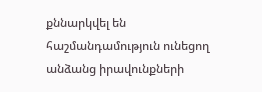քննարկվել են հաշմանդամություն ունեցող անձանց իրավունքների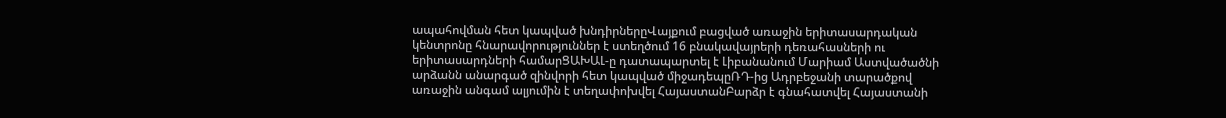ապահովման հետ կապված խնդիրներըՎայքում բացված առաջին երիտասարդական կենտրոնը հնարավորություններ է ստեղծում 16 բնակավայրերի դեռահասների ու երիտասարդների համարՑԱԽԱԼ-ը դատապարտել է Լիբանանում Մարիամ Աստվածածնի արձանն անարգած զինվորի հետ կապված միջադեպըՌԴ-ից Ադրբեջանի տարածքով առաջին անգամ ալյումին է տեղափոխվել ՀայաստանԲարձր է գնահատվել Հայաստանի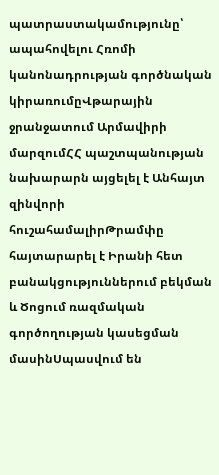պատրաստակամությունը՝ ապահովելու Հռոմի կանոնադրության գործնական կիրառումըՎթարային ջրանջատում Արմավիրի մարզումՀՀ պաշտպանության նախարարն այցելել է Անհայտ զինվորի հուշահամալիրԹրամփը հայտարարել է Իրանի հետ բանակցություններում բեկման և Ծոցում ռազմական գործողության կասեցման մասինՍպասվում են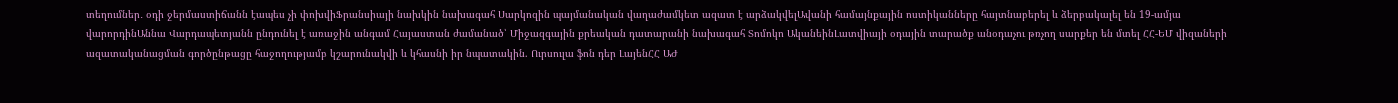տեղումներ․ օդի ջերմաստիճանն էապես չի փոխվիՖրանսիայի նախկին նախագահ Սարկոզին պայմանական վաղաժամկետ ազատ է արձակվելԱվանի համայնքային ոստիկանները հայտնաբերել և ձերբակալել են 19-ամյա վարորդինԱննա Վարդապետյանն ընդունել է առաջին անգամ Հայաստան ժամանած՝ Միջազգային քրեական դատարանի նախագահ Տոմոկո ԱկանեինԼատվիայի օդային տարածք անօդաչու թռչող սարքեր են մտել ՀՀ-ԵՄ վիզաների ազատականացման գործընթացը հաջողությամբ կշարունակվի և կհասնի իր նպատակին. Ուրսուլա ֆոն դեր ԼայենՀՀ ԱԺ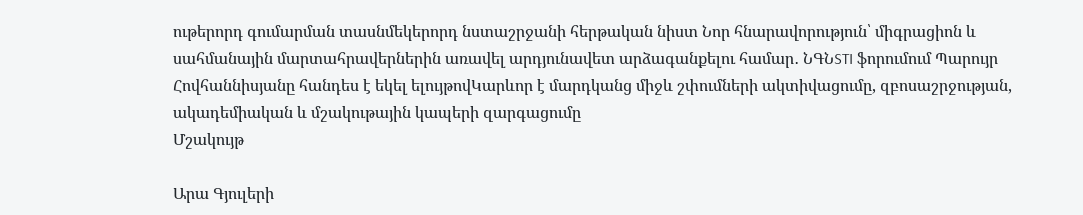ութերորդ գումարման տասնմեկերորդ նստաշրջանի հերթական նիստ Նոր հնարավորություն՝ միգրացիոն և սահմանային մարտահրավերներին առավել արդյունավետ արձագանքելու համար․ ՆԳՆSTI ֆորումում Պարույր Հովհաննիսյանը հանդես է եկել ելույթովԿարևոր է մարդկանց միջև շփումների ակտիվացումը, զբոսաշրջության, ակադեմիական և մշակութային կապերի զարգացումը
Մշակույթ

Արա Գյուլերի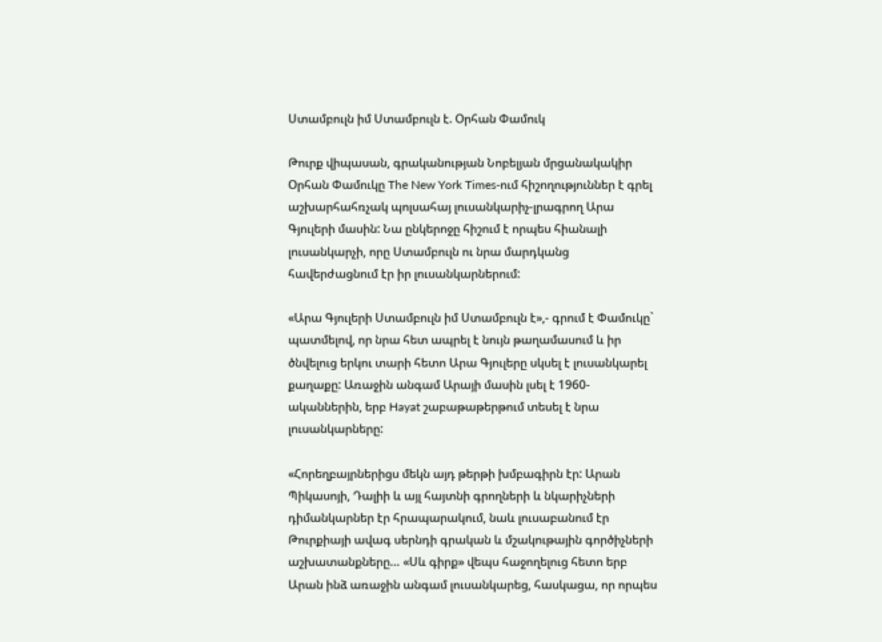Ստամբուլն իմ Ստամբուլն է. Օրհան Փամուկ

Թուրք վիպասան, գրականության Նոբելյան մրցանակակիր Օրհան Փամուկը The New York Times-ում հիշողություններ է գրել աշխարհահռչակ պոլսահայ լուսանկարիչ-լրագրող Արա Գյուլերի մասին: Նա ընկերոջը հիշում է որպես հիանալի լուսանկարչի, որը Ստամբուլն ու նրա մարդկանց հավերժացնում էր իր լուսանկարներում:

«Արա Գյուլերի Ստամբուլն իմ Ստամբուլն է»,- գրում է Փամուկը` պատմելով, որ նրա հետ ապրել է նույն թաղամասում և իր ծնվելուց երկու տարի հետո Արա Գյուլերը սկսել է լուսանկարել քաղաքը: Առաջին անգամ Արայի մասին լսել է 1960-ականներին, երբ Hayat շաբաթաթերթում տեսել է նրա լուսանկարները:

«Հորեղբայրներիցս մեկն այդ թերթի խմբագիրն էր: Արան Պիկասոյի, Դալիի և այլ հայտնի գրողների և նկարիչների դիմանկարներ էր հրապարակում, նաև լուսաբանում էր Թուրքիայի ավագ սերնդի գրական և մշակութային գործիչների աշխատանքները… «Սև գիրք» վեպս հաջողելուց հետո երբ Արան ինձ առաջին անգամ լուսանկարեց, հասկացա, որ որպես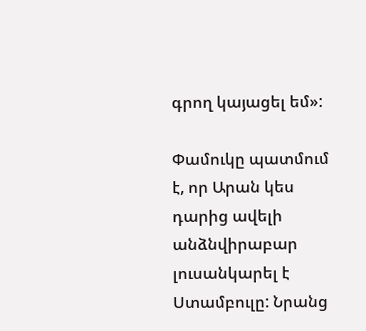գրող կայացել եմ»:

Փամուկը պատմում է, որ Արան կես դարից ավելի անձնվիրաբար լուսանկարել է Ստամբուլը: Նրանց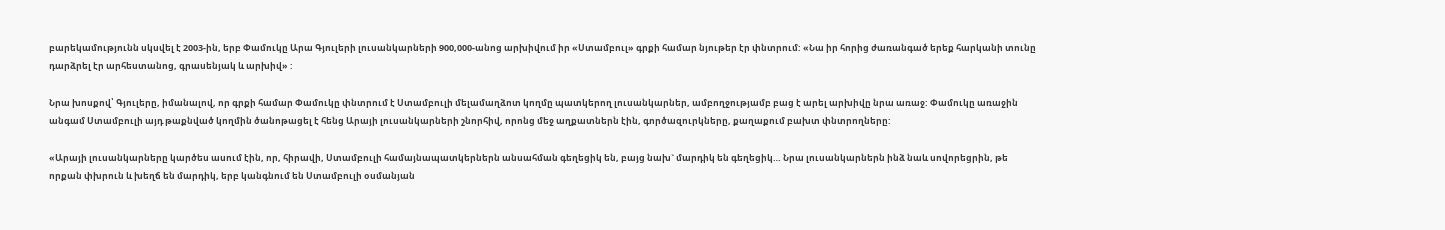բարեկամությունն սկսվել է 2003-ին, երբ Փամուկը Արա Գյուլերի լուսանկարների 900,000-անոց արխիվում իր «Ստամբուլ» գրքի համար նյութեր էր փնտրում: «Նա իր հորից ժառանգած երեք հարկանի տունը դարձրել էր արհեստանոց, գրասենյակ և արխիվ» :

Նրա խոսքով՝ Գյուլերը, իմանալով, որ գրքի համար Փամուկը փնտրում է Ստամբուլի մելամաղձոտ կողմը պատկերող լուսանկարներ, ամբողջությամբ բաց է արել արխիվը նրա առաջ: Փամուկը առաջին անգամ Ստամբուլի այդ թաքնված կողմին ծանոթացել է հենց Արայի լուսանկարների շնորհիվ, որոնց մեջ աղքատներն էին, գործազուրկները, քաղաքում բախտ փնտրողները:

«Արայի լուսանկարները կարծես ասում էին, որ, հիրավի, Ստամբուլի համայնապատկերներն անսահման գեղեցիկ են, բայց նախ` մարդիկ են գեղեցիկ… Նրա լուսանկարներն ինձ նաև սովորեցրին, թե որքան փխրուն և խեղճ են մարդիկ, երբ կանգնում են Ստամբուլի օսմանյան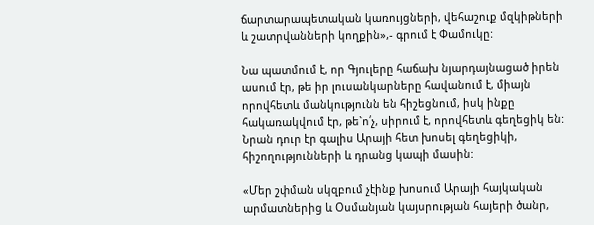ճարտարապետական կառույցների, վեհաշուք մզկիթների և շատրվանների կողքին»,- գրում է Փամուկը:

Նա պատմում է, որ Գյուլերը հաճախ նյարդայնացած իրեն ասում էր, թե իր լուսանկարները հավանում է, միայն որովհետև մանկությունն են հիշեցնում, իսկ ինքը հակառակվում էր, թե`ո՛չ, սիրում է, որովհետև գեղեցիկ են: Նրան դուր էր գալիս Արայի հետ խոսել գեղեցիկի, հիշողությունների և դրանց կապի մասին:

«Մեր շփման սկզբում չէինք խոսում Արայի հայկական արմատներից և Օսմանյան կայսրության հայերի ծանր,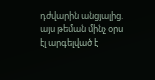դժվարին անցյալից. այս թեման մինչ օրս էլ արգելված է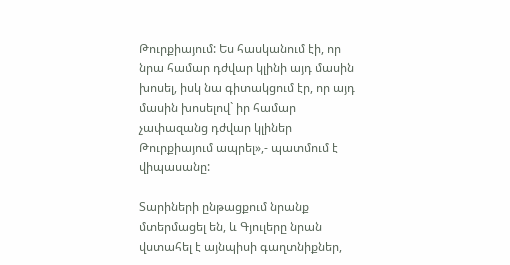Թուրքիայում: Ես հասկանում էի, որ նրա համար դժվար կլինի այդ մասին խոսել, իսկ նա գիտակցում էր, որ այդ մասին խոսելով` իր համար չափազանց դժվար կլիներ Թուրքիայում ապրել»,- պատմում է վիպասանը:

Տարիների ընթացքում նրանք մտերմացել են, և Գյուլերը նրան վստահել է այնպիսի գաղտնիքներ,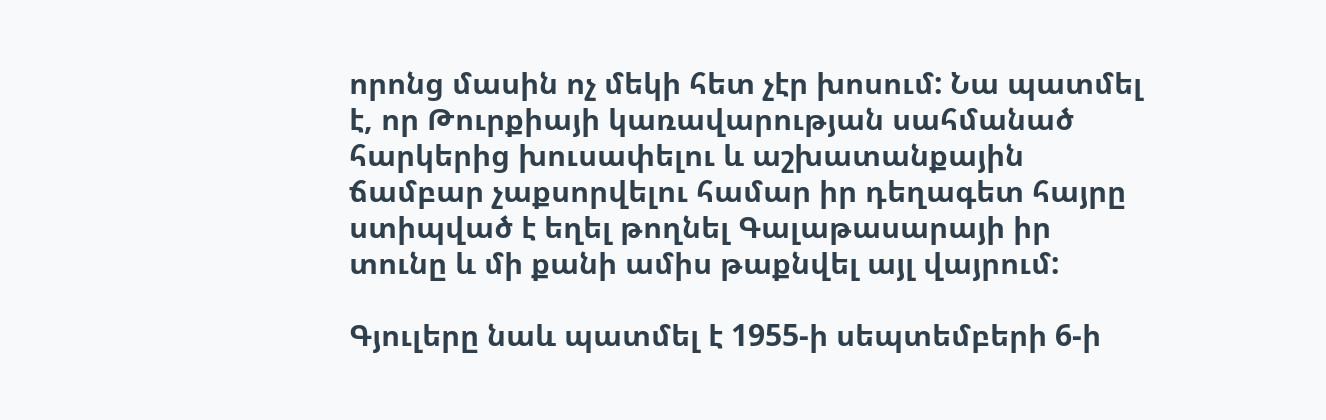որոնց մասին ոչ մեկի հետ չէր խոսում: Նա պատմել է, որ Թուրքիայի կառավարության սահմանած հարկերից խուսափելու և աշխատանքային ճամբար չաքսորվելու համար իր դեղագետ հայրը ստիպված է եղել թողնել Գալաթասարայի իր տունը և մի քանի ամիս թաքնվել այլ վայրում:

Գյուլերը նաև պատմել է 1955-ի սեպտեմբերի 6-ի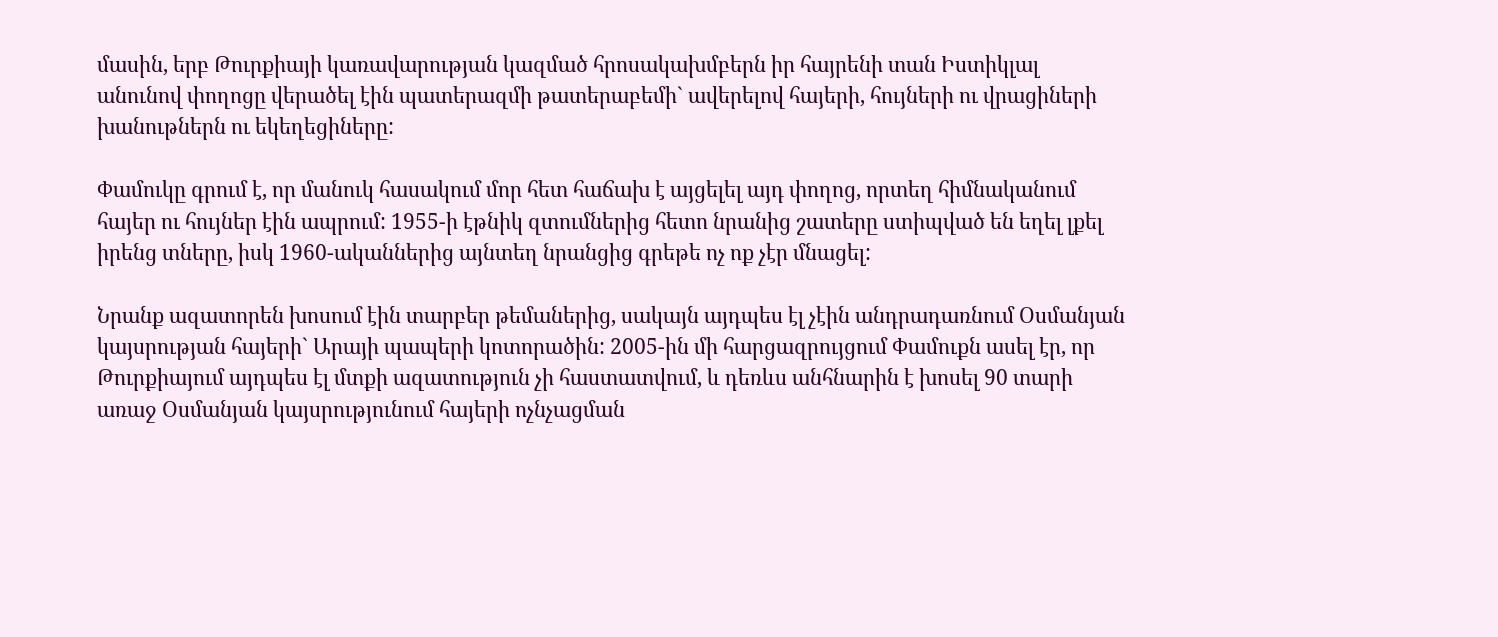մասին, երբ Թուրքիայի կառավարության կազմած հրոսակախմբերն իր հայրենի տան Իստիկլալ անունով փողոցը վերածել էին պատերազմի թատերաբեմի` ավերելով հայերի, հույների ու վրացիների խանութներն ու եկեղեցիները:

Փամուկը գրում է, որ մանուկ հասակում մոր հետ հաճախ է այցելել այդ փողոց, որտեղ հիմնականում հայեր ու հույներ էին ապրում: 1955-ի էթնիկ զտումներից հետո նրանից շատերը ստիպված են եղել լքել իրենց տները, իսկ 1960-ականներից այնտեղ նրանցից գրեթե ոչ ոք չէր մնացել:

Նրանք ազատորեն խոսում էին տարբեր թեմաներից, սակայն այդպես էլ չէին անդրադառնում Օսմանյան կայսրության հայերի` Արայի պապերի կոտորածին: 2005-ին մի հարցազրույցում Փամուքն ասել էր, որ Թուրքիայում այդպես էլ մտքի ազատություն չի հաստատվում, և դեռևս անհնարին է խոսել 90 տարի առաջ Օսմանյան կայսրությունում հայերի ոչնչացման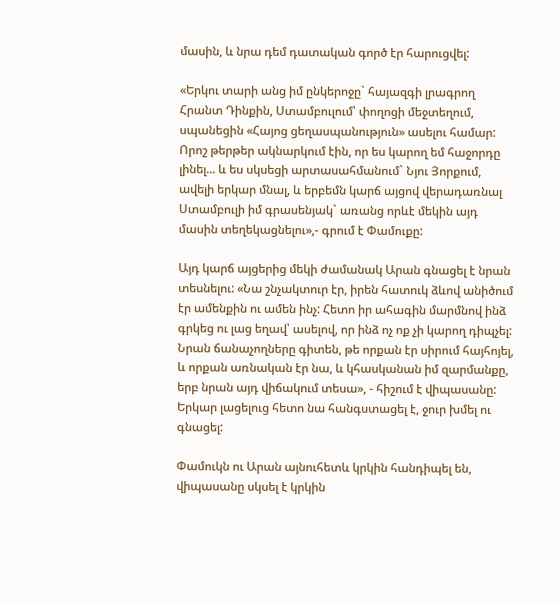մասին, և նրա դեմ դատական գործ էր հարուցվել:

«Երկու տարի անց իմ ընկերոջը` հայազգի լրագրող Հրանտ Դինքին, Ստամբուլում՝ փողոցի մեջտեղում, սպանեցին «Հայոց ցեղասպանություն» ասելու համար: Որոշ թերթեր ակնարկում էին, որ ես կարող եմ հաջորդը լինել... և ես սկսեցի արտասահմանում` Նյու Յորքում, ավելի երկար մնալ, և երբեմն կարճ այցով վերադառնալ Ստամբուլի իմ գրասենյակ` առանց որևէ մեկին այդ մասին տեղեկացնելու»,- գրում է Փամուքը:

Այդ կարճ այցերից մեկի ժամանակ Արան գնացել է նրան տեսնելու: «Նա շնչակտուր էր, իրեն հատուկ ձևով անիծում էր ամենքին ու ամեն ինչ: Հետո իր ահագին մարմնով ինձ գրկեց ու լաց եղավ՝ ասելով, որ ինձ ոչ ոք չի կարող դիպչել: Նրան ճանաչողները գիտեն, թե որքան էր սիրում հայհոյել, և որքան առնական էր նա, և կհասկանան իմ զարմանքը, երբ նրան այդ վիճակում տեսա», - հիշում է վիպասանը: Երկար լացելուց հետո նա հանգստացել է, ջուր խմել ու գնացել:

Փամուկն ու Արան այնուհետև կրկին հանդիպել են, վիպասանը սկսել է կրկին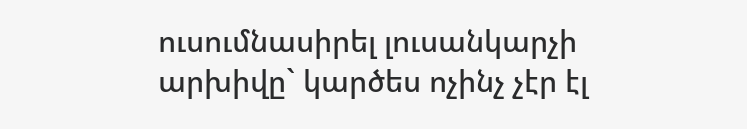ուսումնասիրել լուսանկարչի արխիվը` կարծես ոչինչ չէր էլ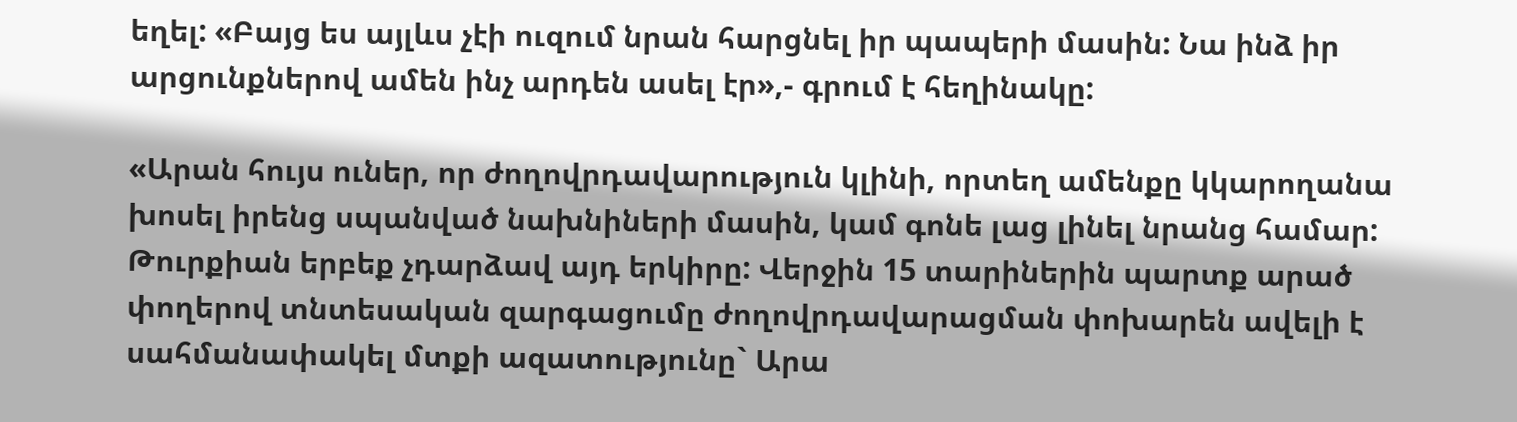եղել: «Բայց ես այլևս չէի ուզում նրան հարցնել իր պապերի մասին: Նա ինձ իր արցունքներով ամեն ինչ արդեն ասել էր»,- գրում է հեղինակը:

«Արան հույս ուներ, որ ժողովրդավարություն կլինի, որտեղ ամենքը կկարողանա խոսել իրենց սպանված նախնիների մասին, կամ գոնե լաց լինել նրանց համար: Թուրքիան երբեք չդարձավ այդ երկիրը: Վերջին 15 տարիներին պարտք արած փողերով տնտեսական զարգացումը ժողովրդավարացման փոխարեն ավելի է սահմանափակել մտքի ազատությունը` Արա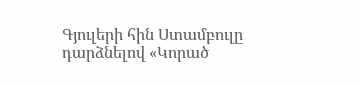Գյուլերի հին Ստամբուլը դարձնելով «Կորած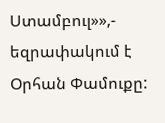Ստամբուլ»»,- եզրափակում է Օրհան Փամուքը: